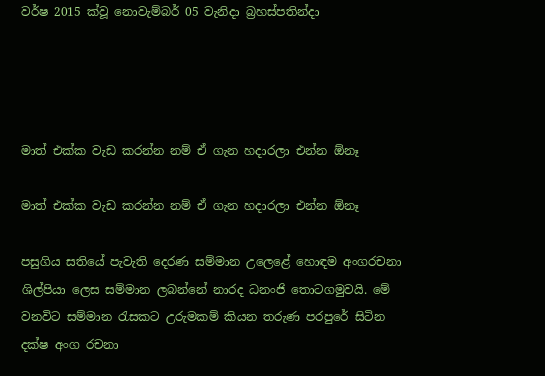වර්ෂ 2015 ක්වූ නොවැම්බර් 05 වැනිදා බ්‍රහස්පතින්දා




මාත් එක්ක වැඩ කරන්න නම් ඒ ගැන හදාරලා එන්න ඕනෑ

මාත් එක්ක වැඩ කරන්න නම් ඒ ගැන හදාරලා එන්න ඕනෑ

පසුගිය සතියේ පැවැති දෙරණ සම්මාන උලෙළේ හොඳම අංගරචනා ශිල්පියා ලෙස සම්මාන ලබන්නේ නාරද ධනංජි තොටගමුවයි. මේ වනවිට සම්මාන රැසකට උරුමකම් කියන තරුණ පරපුරේ සිටින දක්ෂ අංග රචනා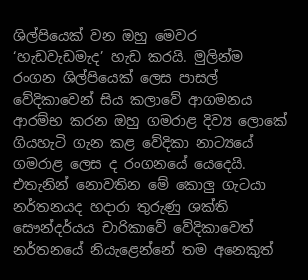ශිල්පියෙක් වන ඔහු මෙවර ‘හැඩවැඩමැද’ හැඩ කරයි. මුලින්ම රංගන ශිල්පියෙක් ලෙස පාසල් වේදිකාවෙන් සිය කලාවේ ආගමනය ආරම්භ කරන ඔහු ගමරාළ දිව්‍ය ලොකේ ගියහැටි ගැන කළ වේදිකා නාට්‍යයේ ගමරාළ ලෙස ද රංගනයේ යෙදෙයි. එතැනින් නොවතින මේ කොලු ගැටයා නර්තනයද හදාරා තුරුණු ශක්ති සෞන්දර්යය චාරිකාවේ වේදිකාවෙත් නර්තනයේ නියැළෙන්නේ තම අනෙකුත්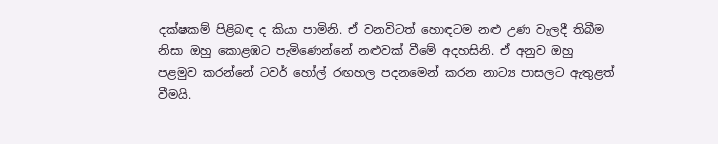දක්ෂකම් පිළිබඳ ද කියා පාමිනි. ඒ වනවිටත් හොඳටම නළු උණ වැලදී තිබීම නිසා ඔහු කොළඹට පැමිණෙන්නේ නළුවක් වීමේ අදහසිනි. ඒ අනුව ඔහු පළමුව කරන්නේ ටවර් හෝල් රඟහල පදනමෙන් කරන නාට්‍ය පාසලට ඇතුළත් වීමයි.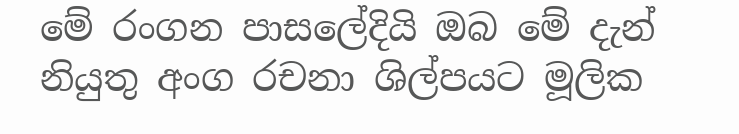මේ රංගන පාසලේදියි ඔබ මේ දැන් නියුතු අංග රචනා ශිල්පයට මූලික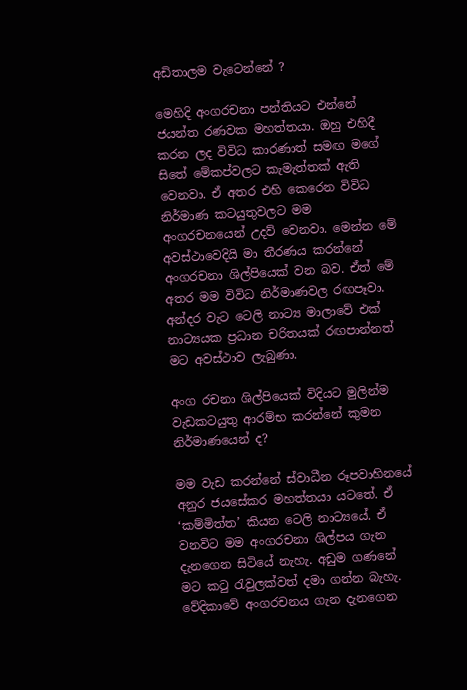අඩිතාලම වැටෙන්නේ ?

මෙහිදි අංගරචනා පන්තියට එන්නේ ජයන්ත රණවක මහත්තයා. ඔහු එහිදී කරන ලද විවිධ කාරණාත් සමඟ මගේ සිතේ මේකප්වලට කැමැත්තක් ඇති වෙනවා. ඒ අතර එහි කෙරෙන විවිධ නිර්මාණ කටයුතුවලට මම අංගරචනයෙන් උදව් වෙනවා. මෙන්න මේ අවස්ථාවෙදියි මා තීරණය කරන්නේ අංගරචනා ශිල්පියෙක් වන බව. ඒත් මේ අතර මම විවිධ නිර්මාණවල රඟපෑවා. අන්දර වැට ටෙලි නාට්‍ය මාලාවේ එක් නාට්‍යයක ප්‍රධාන චරිතයක් රඟපාන්නත් මට අවස්ථාව ලැබුණා.

අංග රචනා ශිල්පියෙක් විදියට මුලින්ම වැඩකටයුතු ආරම්භ කරන්නේ කුමන නිර්මාණයෙන් ද?

මම වැඩ කරන්නේ ස්වාධීන රූපවාහිනයේ අනුර ජයසේකර මහත්තයා යටතේ. ඒ ‘කම්මිත්ත’ කියන ටෙලි නාට්‍යයේ. ඒ වනවිට මම අංගරචනා ශිල්පය ගැන දැනගෙන සිටියේ නැහැ. අඩුම ගණනේ මට කටු රැවුලක්වත් දමා ගන්න බැහැ. වේදිකාවේ අංගරචනය ගැන දැනගෙන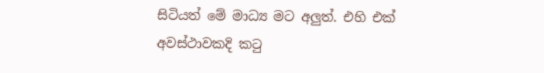සිටියත් මේ මාධ්‍ය මට අලුත්. එහි එක් අවස්ථාවකදි කටු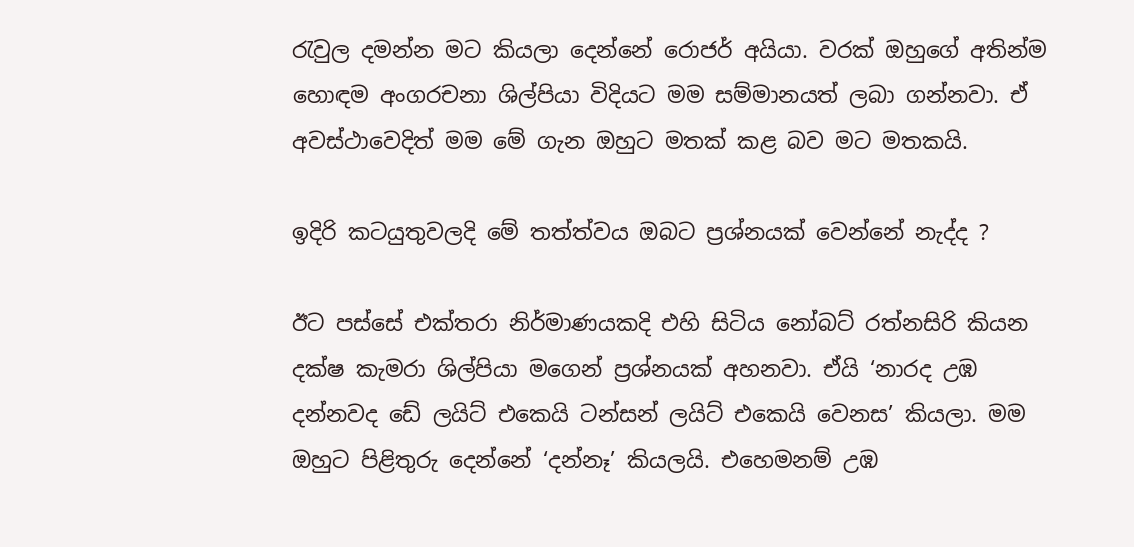රැවුල දමන්න මට කියලා දෙන්නේ රොජර් අයියා. වරක් ඔහුගේ අතින්ම හොඳම අංගරචනා ශිල්පියා විදියට මම සම්මානයත් ලබා ගන්නවා. ඒ අවස්ථාවෙදිත් මම මේ ගැන ඔහුට මතක් කළ බව මට මතකයි.

ඉදිරි කටයුතුවලදි මේ තත්ත්වය ඔබට ප්‍රශ්නයක් වෙන්නේ නැද්ද ?

ඊට පස්සේ එක්තරා නිර්මාණයකදි එහි සිටිය නෝබට් රත්නසිරි කියන දක්ෂ කැමරා ශිල්පියා මගෙන් ප්‍රශ්නයක් අහනවා. ඒයි ‘නාරද උඹ දන්නවද ඩේ ලයිට් එකෙයි ටන්සන් ලයිට් එකෙයි වෙනස’ කියලා. මම ඔහුට පිළිතුරු දෙන්නේ ‘දන්නෑ’ කියලයි. එහෙමනම් උඹ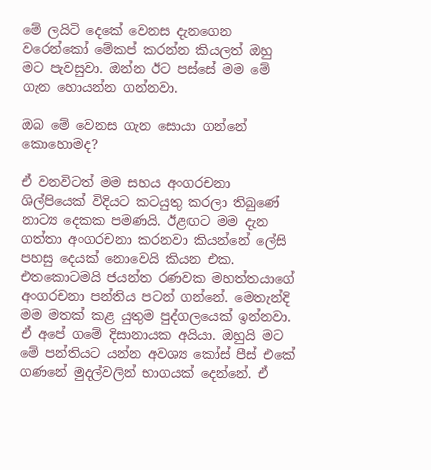මේ ලයිටි දෙකේ වෙනස දැනගෙන වරෙන්කෝ මේකප් කරන්න කියලත් ඔහු මට පැවසුවා. ඔන්න ඊට පස්සේ මම මේ ගැන හොයන්න ගන්නවා.

ඔබ මේ වෙනස ගැන සොයා ගන්නේ කොහොමද?

ඒ වනවිටත් මම සහය අංගරචනා ශිල්පියෙක් විදියට කටයුතු කරලා තිබුණේ නාට්‍ය දෙකක පමණයි. ඊළඟට මම දැන ගත්තා අංගරචනා කරනවා කියන්නේ ලේසි පහසු දෙයක් නොවෙයි කියන එක. එතකොටමයි ජයන්ත රණවක මහත්තයාගේ අංගරචනා පන්තිය පටන් ගන්නේ. මෙතැන්දි මම මතක් කළ යුතුම පුද්ගලයෙක් ඉන්නවා. ඒ අපේ ගමේ දිසානායක අයියා. ඔහුයි මට මේ පන්තියට යන්න අවශ්‍ය කෝස් පීස් එකේ ගණනේ මුදල්වලින් භාගයක් දෙන්නේ. ඒ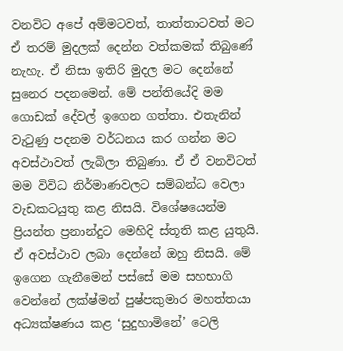වනවිට අපේ අම්මටවත්, තාත්තාටවත් මට ඒ තරම් මුදලක් දෙන්න වත්කමක් තිබුණේ නැහැ. ඒ නිසා ඉතිරි මුදල මට දෙන්නේ සුනෙර පදනමෙන්. මේ පන්තියේදි මම ගොඩක් දේවල් ඉගෙන ගත්තා. එතැනින් වැටුණු පදනම වර්ධනය කර ගන්න මට අවස්ථාවත් ලැබිලා තිබුණා. ඒ ඒ වනවිටත් මම විවිධ නිර්මාණවලට සම්බන්ධ වෙලා වැඩකටයුතු කළ නිසයි. විශේෂයෙන්ම ප්‍රියන්ත ප්‍රනාන්දුට මෙහිදි ස්තූති කළ යුතුයි. ඒ අවස්ථාව ලබා දෙන්නේ ඔහු නිසයි. මේ ඉගෙන ගැනීමෙන් පස්සේ මම සහභාගි වෙන්නේ ලක්ෂ්මන් පුෂ්පකුමාර මහත්තයා අධ්‍යක්ෂණය කළ ‘සුදුහාමිනේ’ ටෙලි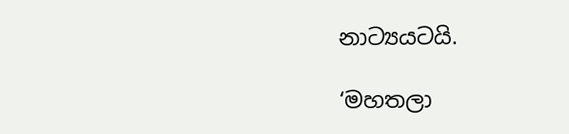නාට්‍යයටයි.

‘මහතලා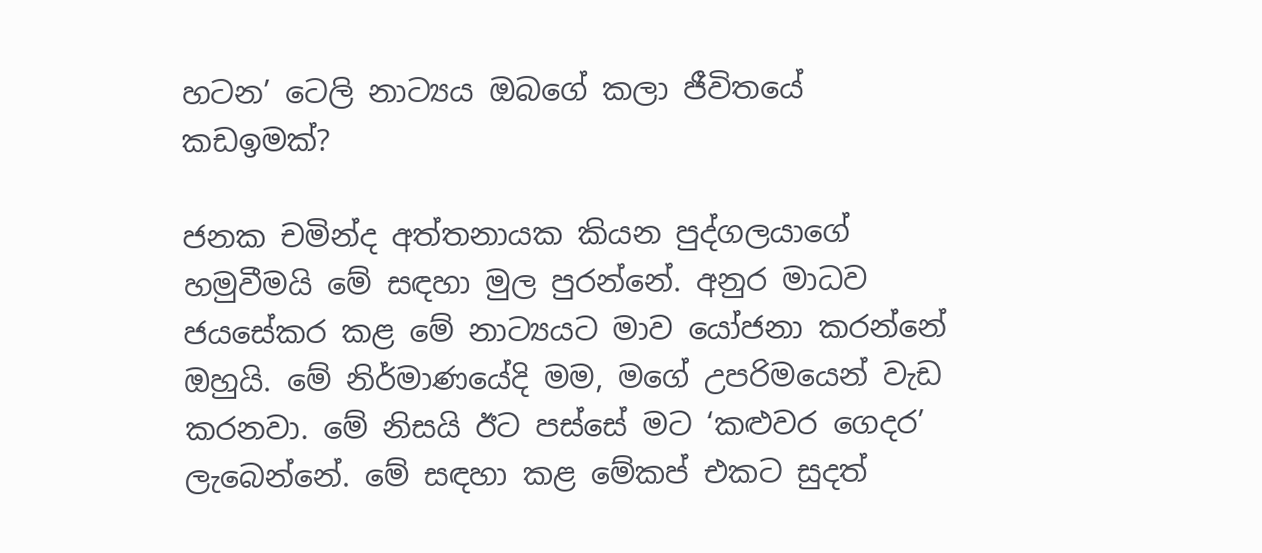හටන’ ටෙලි නාට්‍යය ඔබගේ කලා ජීවිතයේ කඩඉමක්?

ජනක චමින්ද අත්තනායක කියන පුද්ගලයාගේ හමුවීමයි මේ සඳහා මුල පුරන්නේ. අනුර මාධව ජයසේකර කළ මේ නාට්‍යයට මාව යෝජනා කරන්නේ ඔහුයි. මේ නිර්මාණයේදි මම, මගේ උපරිමයෙන් වැඩ කරනවා. මේ නිසයි ඊට පස්සේ මට ‘කළුවර ගෙදර’ ලැබෙන්නේ. මේ සඳහා කළ මේකප් එකට සුදත්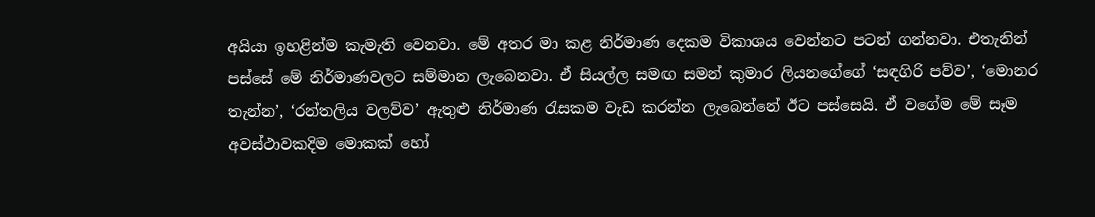අයියා ඉහළින්ම කැමැති වෙනවා. මේ අතර මා කළ නිර්මාණ දෙකම විකාශය වෙන්නට පටන් ගන්නවා. එතැනින් පස්සේ මේ නිර්මාණවලට සම්මාන ලැබෙනවා. ඒ සියල්ල සමඟ සමන් කුමාර ලියනගේගේ ‘සඳගිරි පව්ව’, ‘මොනර තැන්න’, ‘රන්තලිය වලව්ව’ ඇතුළු නිර්මාණ රැසකම වැඩ කරන්න ලැබෙන්නේ ඊට පස්සෙයි. ඒ වගේම මේ සෑම අවස්ථාවකදිම මොකක් හෝ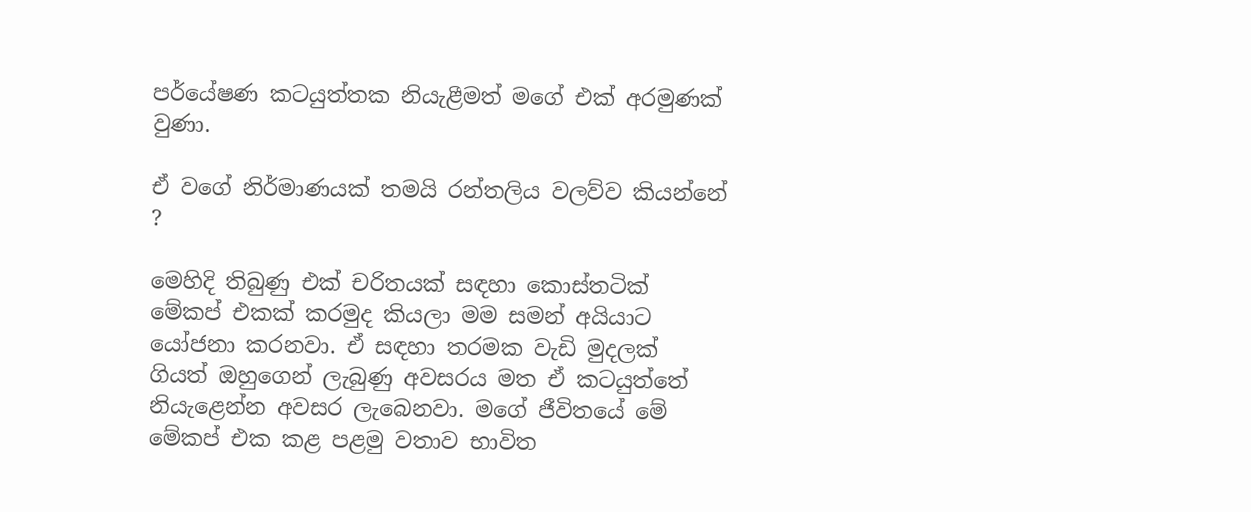පර්යේෂණ කටයුත්තක නියැළීමත් මගේ එක් අරමුණක් වුණා.

ඒ වගේ නිර්මාණයක් තමයි රන්තලිය වලව්ව කියන්නේ ?

මෙහිදි තිබුණු එක් චරිතයක් සඳහා කොස්තටික් මේකප් එකක් කරමුද කියලා මම සමන් අයියාට යෝජනා කරනවා. ඒ සඳහා තරමක වැඩි මුදලක් ගියත් ඔහුගෙන් ලැබුණු අවසරය මත ඒ කටයුත්තේ නියැළෙන්න අවසර ලැබෙනවා. මගේ ජීවිතයේ මේ මේකප් එක කළ පළමු වතාව භාවිත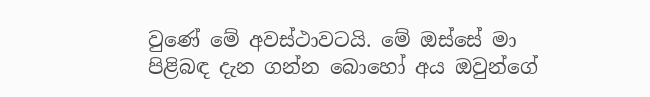වුණේ මේ අවස්ථාවටයි. මේ ඔස්සේ මා පිළිබඳ දැන ගන්න බොහෝ අය ඔවුන්ගේ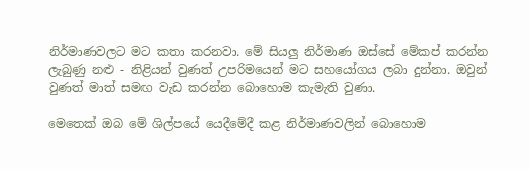නිර්මාණවලට මට කතා කරනවා. මේ සියලු නිර්මාණ ඔස්සේ මේකප් කරන්න ලැබුණු නළු - නිළියන් වුණත් උපරිමයෙන් මට සහයෝගය ලබා දුන්නා. ඔවුන් වුණත් මාත් සමඟ වැඩ කරන්න බොහොම කැමැති වුණා.

මෙතෙක් ඔබ මේ ශිල්පයේ යෙදීමේදී කළ නිර්මාණවලින් බොහොම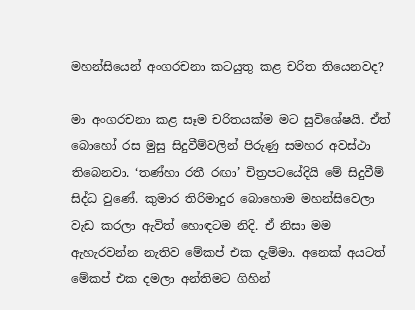මහන්සියෙන් අංගරචනා කටයුතු කළ චරිත තියෙනවද?

මා අංගරචනා කළ සෑම චරිතයක්ම මට සුවිශේෂයි. ඒත් බොහෝ රස මුසු සිදුවීම්වලින් පිරුණු සමහර අවස්ථා තිබෙනවා. ‘තණ්හා රතී රඟා’ චිත්‍රපටයේදියි මේ සිදුවීම් සිද්ධ වුණේ. කුමාර තිරිමාදුර බොහොම මහන්සිවෙලා වැඩ කරලා ඇවිත් හොඳටම නිදි. ඒ නිසා මම ඇහැරවන්න නැතිව මේකප් එක දැම්මා. අනෙක් අයටත් මේකප් එක දමලා අන්තිමට ගිහින්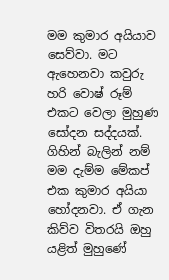මම කුමාර අයියාව සෙව්වා. මට ඇහෙනවා කවුරු හරි වොෂ් රූම් එකට වෙලා මුහුණ සෝදන සද්දයක්. ගිහින් බැලින් නම් මම දැම්ම මේකප් එක කුමාර අයියා හෝදනවා. ඒ ගැන කිව්ව විතරයි ඔහු යළිත් මුහුණේ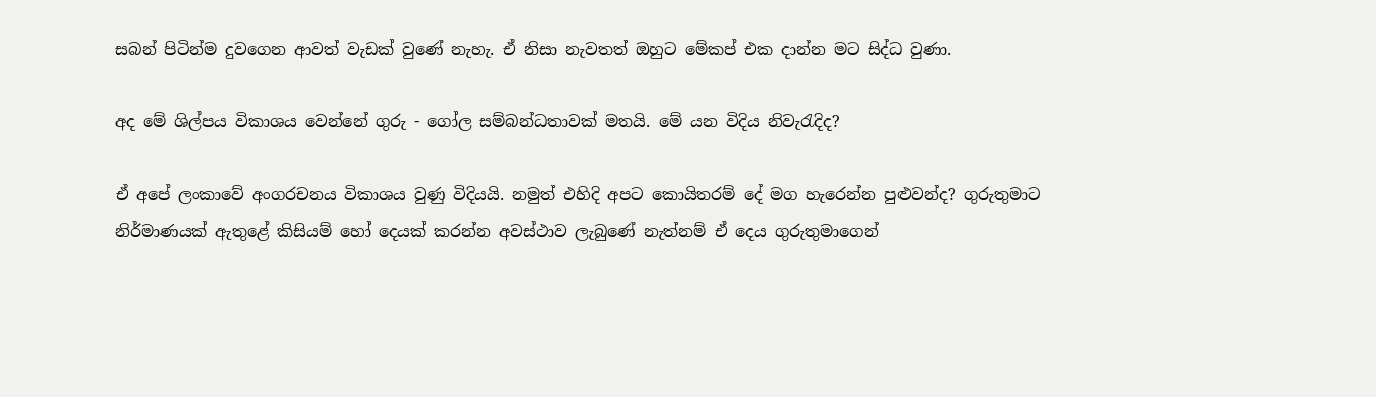සබන් පිටින්ම දුවගෙන ආවත් වැඩක් වුණේ නැහැ. ඒ නිසා නැවතත් ඔහුට මේකප් එක දාන්න මට සිද්ධ වුණා.

අද මේ ශිල්පය විකාශය වෙන්නේ ගුරු - ගෝල සම්බන්ධතාවක් මතයි. මේ යන විදිය නිවැරැදිද?

ඒ අපේ ලංකාවේ අංගරචනය විකාශය වුණු විදියයි. නමුත් එහිදි අපට කොයිතරම් දේ මග හැරෙන්න පුළුවන්ද? ගුරුතුමාට නිර්මාණයක් ඇතුළේ කිසියම් හෝ දෙයක් කරන්න අවස්ථාව ලැබුණේ නැත්නම් ඒ දෙය ගුරුතුමාගෙන්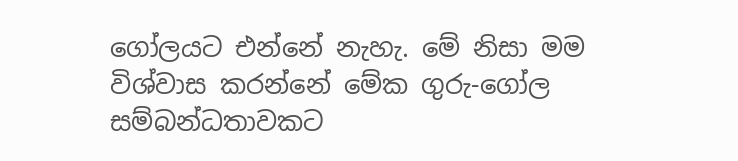ගෝලයට එන්නේ නැහැ. මේ නිසා මම විශ්වාස කරන්නේ මේක ගුරු-ගෝල සම්බන්ධතාවකට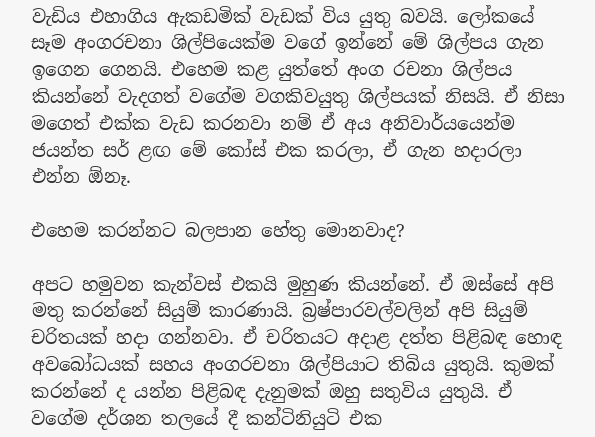වැඩිය එහාගිය ඇකඩමික් වැඩක් විය යුතු බවයි. ලෝකයේ සෑම අංගරචනා ශිල්පියෙක්ම වගේ ඉන්නේ මේ ශිල්පය ගැන ඉගෙන ගෙනයි. එහෙම කළ යුත්තේ අංග රචනා ශිල්පය කියන්නේ වැදගත් වගේම වගකිවයුතු ශිල්පයක් නිසයි. ඒ නිසා මගෙත් එක්ක වැඩ කරනවා නම් ඒ අය අනිවාර්යයෙන්ම ජයන්ත සර් ළඟ මේ කෝස් එක කරලා, ඒ ගැන හදාරලා එන්න ඕනෑ.

එහෙම කරන්නට බලපාන හේතු මොනවාද?

අපට හමුවන කැන්වස් එකයි මුහුණ කියන්නේ. ඒ ඔස්සේ අපි මතු කරන්නේ සියුම් කාරණායි. බ්‍රෂ්පාරවල්වලින් අපි සියුම් චරිතයක් හදා ගන්නවා. ඒ චරිතයට අදාළ දත්ත පිළිබඳ හොඳ අවබෝධයක් සහය අංගරචනා ශිල්පියාට තිබිය යුතුයි. කුමක් කරන්නේ ද යන්න පිළිබඳ දැනුමක් ඔහු සතුවිය යුතුයි. ඒ වගේම දර්ශන තලයේ දී කන්ටිනියුටි එක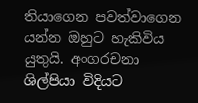තියාගෙන පවත්වාගෙන යන්න ඔහුට හැකිවිය යුතුයි. අංගරචනා ශිල්පියා විදියට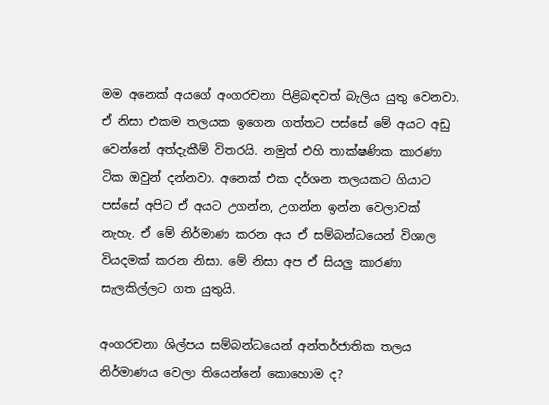මම අනෙක් අයගේ අංගරචනා පිළිබඳවත් බැලිය යුතු වෙනවා. ඒ නිසා එකම තලයක ඉගෙන ගත්තට පස්සේ මේ අයට අඩු වෙන්නේ අත්දැකීම් විතරයි. නමුත් එහි තාක්ෂණික කාරණා ටික ඔවුන් දන්නවා. අනෙක් එක දර්ශන තලයකට ගියාට පස්සේ අපිට ඒ අයට උගන්න, උගන්න ඉන්න වෙලාවක් නැහැ. ඒ මේ නිර්මාණ කරන අය ඒ සම්බන්ධයෙන් විශාල වියදමක් කරන නිසා. මේ නිසා අප ඒ සියලු කාරණා සැලකිල්ලට ගත යුතුයි.

අංගරචනා ශිල්පය සම්බන්ධයෙන් අන්තර්ජාතික තලය නිර්මාණය වෙලා තියෙන්නේ කොහොම ද?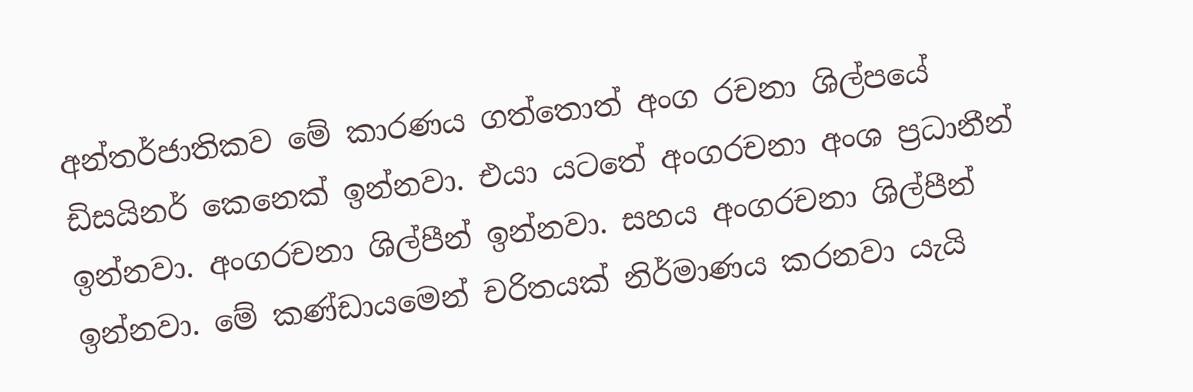අන්තර්ජාතිකව මේ කාරණය ගත්තොත් අංග රචනා ශිල්පයේ ඩිසයිනර් කෙනෙක් ඉන්නවා. එයා යටතේ අංගරචනා අංශ ප්‍රධානීන් ඉන්නවා. අංගරචනා ශිල්පීන් ඉන්නවා. සහය අංගරචනා ශිල්පීන් ඉන්නවා. මේ කණ්ඩායමෙන් චරිතයක් නිර්මාණය කරනවා යැයි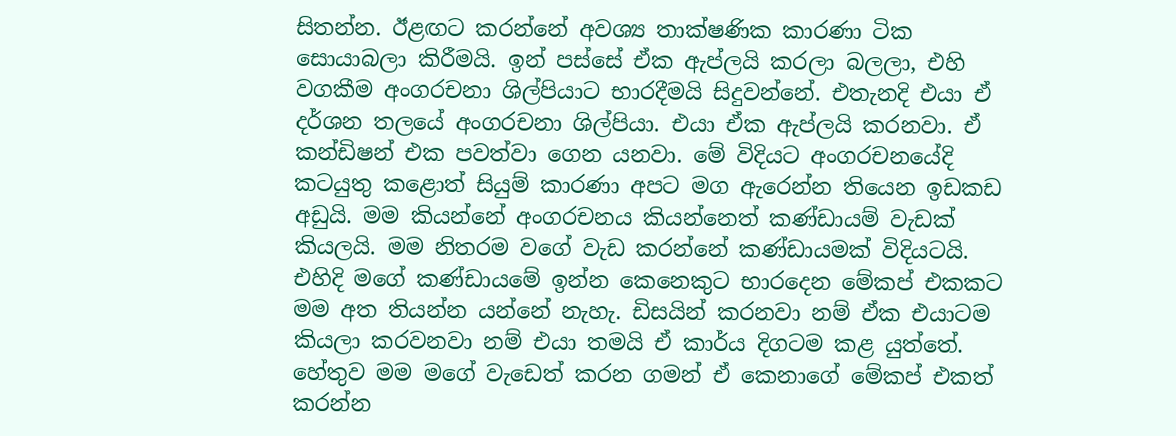සිතන්න. ඊළඟට කරන්නේ අවශ්‍ය තාක්ෂණික කාරණා ටික සොයාබලා කිරීමයි. ඉන් පස්සේ ඒක ඇප්ලයි කරලා බලලා, එහි වගකීම අංගරචනා ශිල්පියාට භාරදීමයි සිදුවන්නේ. එතැනදි එයා ඒ දර්ශන තලයේ අංගරචනා ශිල්පියා. එයා ඒක ඇප්ලයි කරනවා. ඒ කන්ඩිෂන් එක පවත්වා ගෙන යනවා. මේ විදියට අංගරචනයේදි කටයුතු කළොත් සියුම් කාරණා අපට මග ඇරෙන්න තියෙන ඉඩකඩ අඩුයි. මම කියන්නේ අංගරචනය කියන්නෙත් කණ්ඩායම් වැඩක් කියලයි. මම නිතරම වගේ වැඩ කරන්නේ කණ්ඩායමක් විදියටයි. එහිදි මගේ කණ්ඩායමේ ඉන්න කෙනෙකුට භාරදෙන මේකප් එකකට මම අත තියන්න යන්නේ නැහැ. ඩිසයින් කරනවා නම් ඒක එයාටම කියලා කරවනවා නම් එයා තමයි ඒ කාර්ය දිගටම කළ යුත්තේ. හේතුව මම මගේ වැඩෙත් කරන ගමන් ඒ කෙනාගේ මේකප් එකත් කරන්න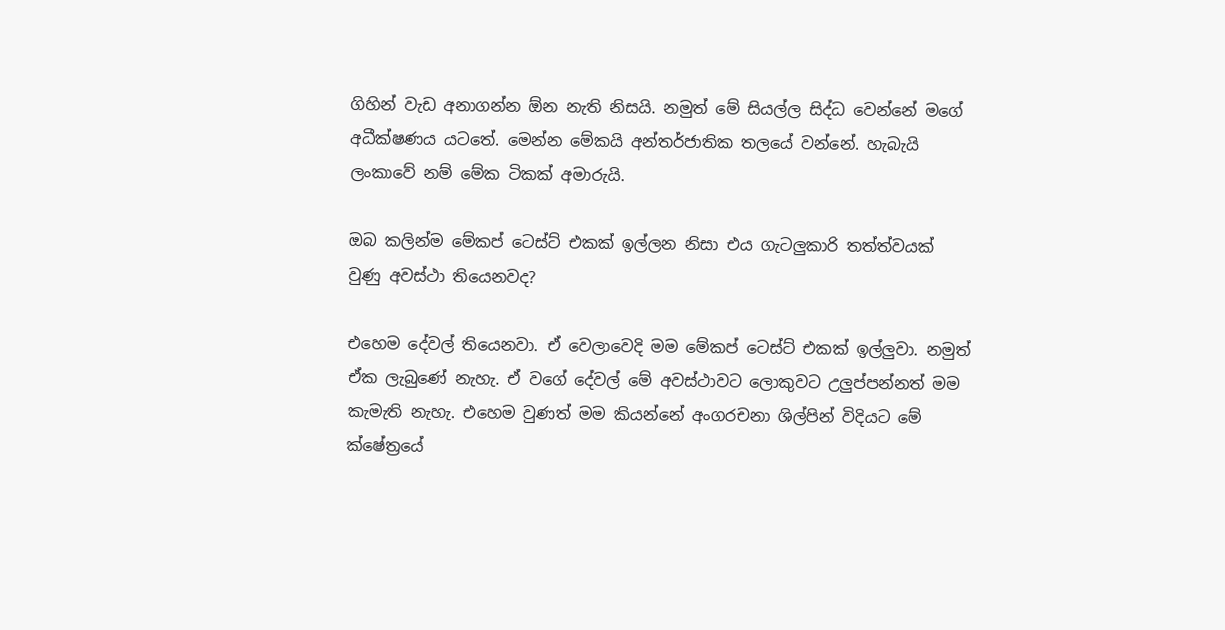ගිහින් වැඩ අනාගන්න ඕන නැති නිසයි. නමුත් මේ සියල්ල සිද්ධ වෙන්නේ මගේ අධීක්ෂණය යටතේ. මෙන්න මේකයි අන්තර්ජාතික තලයේ වන්නේ. හැබැයි ලංකාවේ නම් මේක ටිකක් අමාරුයි.

ඔබ කලින්ම මේකප් ටෙස්ට් එකක් ඉල්ලන නිසා එය ගැටලුකාරි තත්ත්වයක් වුණු අවස්ථා තියෙනවද?

එහෙම දේවල් තියෙනවා. ඒ වෙලාවෙදි මම මේකප් ටෙස්ට් එකක් ඉල්ලුවා. නමුත් ඒක ලැබුණේ නැහැ. ඒ වගේ දේවල් මේ අවස්ථාවට ලොකුවට උලුප්පන්නත් මම කැමැති නැහැ. එහෙම වුණත් මම කියන්නේ අංගරචනා ශිල්පින් විදියට මේ ක්ෂේත්‍රයේ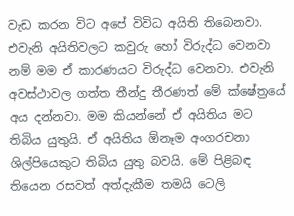වැඩ කරන විට අපේ විවිධ අයිති තිබෙනවා. එවැනි අයිතිවලට කවුරු හෝ විරුද්ධ වෙනවා නම් මම ඒ කාරණයට විරුද්ධ වෙනවා. එවැනි අවස්ථාවල ගත්ත තීන්දු තීරණත් මේ ක්ෂේත්‍රයේ අය දන්නවා. මම කියන්නේ ඒ අයිතිය මට තිබිය යුතුයි. ඒ අයිතිය ඕනෑම අංගරචනා ශිල්පියෙකුට තිබිය යුතු බවයි. මේ පිළිබඳ තියෙන රසවත් අත්දැකීම තමයි ටෙලි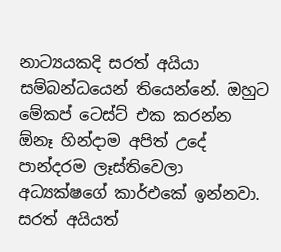නාට්‍යයකදි සරත් අයියා සම්බන්ධයෙන් තියෙන්නේ. ඔහුට මේකප් ටෙස්ට් එක කරන්න ඕනෑ හින්දාම අපිත් උදේ පාන්දරම ලෑස්තිවෙලා අධ්‍යක්ෂගේ කාර්එකේ ඉන්නවා. සරත් අයියත්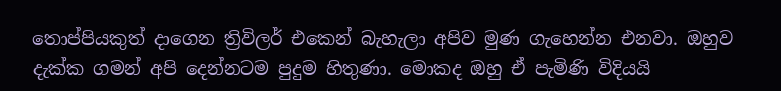තොප්පියකුත් දාගෙන ත්‍රිවිලර් එකෙන් බැහැලා අපිව මුණ ගැහෙන්න එනවා. ඔහුව දැක්ක ගමන් අපි දෙන්නටම පුදුම හිතුණා. මොකද ඔහු ඒ පැමිණි විදියයි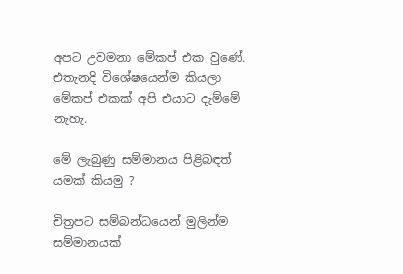අපට උවමනා මේකප් එක වුණේ. එතැනදි විශේෂයෙන්ම කියලා මේකප් එකක් අපි එයාට දැම්මේ නැහැ.

මේ ලැබුණු සම්මානය පිළිබඳත් යමක් කියමු ?

චිත්‍රපට සම්බන්ධයෙන් මුලින්ම සම්මානයක්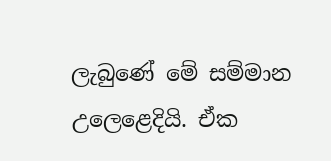ලැබුණේ මේ සම්මාන උලෙළෙදියි. ඒක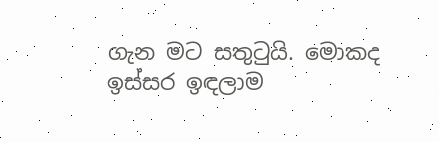ගැන මට සතුටුයි. මොකද ඉස්සර ඉඳලාම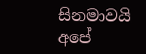සිනමාවයි අපේ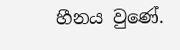හීනය වුණේ.